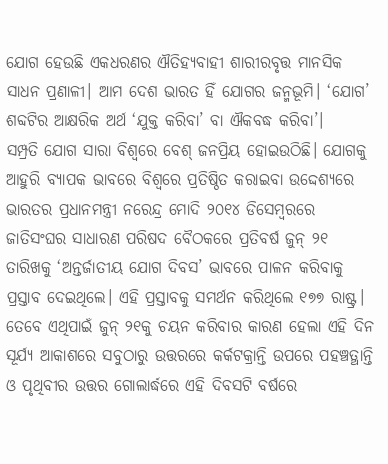ଯୋଗ ହେଉଛି ଏକଧରଣର ଐତିହ୍ୟବାହୀ ଶାରୀରବୃତ୍ତ ମାନସିକ ସାଧନ ପ୍ରଣାଳୀ। ଆମ ଦେଶ ଭାରତ ହିଁ ଯୋଗର ଜନ୍ମଭୂମି। ‘ଯୋଗ’ ଶବ୍ଦଟିର ଆକ୍ଷରିକ ଅର୍ଥ ‘ଯୁକ୍ତ କରିବା’ ବା ଐକବଦ୍ଧ କରିବା’।
ସମ୍ପ୍ରତି ଯୋଗ ସାରା ବିଶ୍ୱରେ ବେଶ୍ ଜନପ୍ରିୟ ହୋଇଉଠିଛି। ଯୋଗକୁ ଆହୁରି ବ୍ୟାପକ ଭାବରେ ବିଶ୍ୱରେ ପ୍ରତିଷ୍ଠିତ କରାଇବା ଉଦ୍ଦେଶ୍ୟରେ ଭାରତର ପ୍ରଧାନମନ୍ତ୍ରୀ ନରେନ୍ଦ୍ର ମୋଦି ୨୦୧୪ ଡିସେମ୍ବରରେ ଜାତିସଂଘର ସାଧାରଣ ପରିଷଦ ବୈଠକରେ ପ୍ରତିବର୍ଷ ଜୁନ୍ ୨୧ ତାରିଖକୁ ‘ଅନ୍ତର୍ଜାତୀୟ ଯୋଗ ଦିବସ’ ଭାବରେ ପାଳନ କରିବାକୁ ପ୍ରସ୍ତାବ ଦେଇଥିଲେ। ଏହି ପ୍ରସ୍ତାବକୁ ସମର୍ଥନ କରିଥିଲେ ୧୭୭ ରାଷ୍ଟ୍ର। ତେବେ ଏଥିପାଇଁ ଜୁନ୍ ୨୧କୁ ଚୟନ କରିବାର କାରଣ ହେଲା ଏହି ଦିନ ସୂର୍ଯ୍ୟ ଆକାଶରେ ସବୁଠାରୁ ଉତ୍ତରରେ କର୍କଟକ୍ରାନ୍ତି ଉପରେ ପହଞ୍ଚତ୍ଥାନ୍ତି ଓ ପୃଥିବୀର ଉତ୍ତର ଗୋଲାର୍ଦ୍ଧରେ ଏହି ଦିବସଟି ବର୍ଷରେ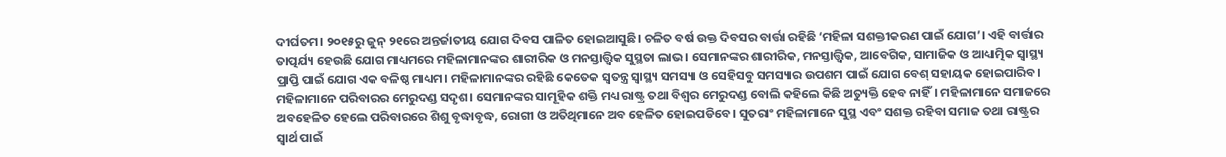ଦୀର୍ଘତମ। ୨୦୧୫ରୁ ଜୁନ୍ ୨୧ରେ ଅନ୍ତର୍ଜାତୀୟ ଯୋଗ ଦିବସ ପାଳିତ ହୋଇଆସୁଛି। ଚଳିତ ବର୍ଷ ଉକ୍ତ ଦିବସର ବାର୍ତ୍ତା ରହିଛି ‘ମହିଳା ସଶକ୍ତୀକରଣ ପାଇଁ ଯୋଗ’। ଏହି ବାର୍ତ୍ତାର ତାତ୍ପର୍ଯ୍ୟ ହେଉଛି ଯୋଗ ମାଧ୍ୟମରେ ମହିଳାମାନଙ୍କର ଶାରୀରିକ ଓ ମନସ୍ତାତ୍ତ୍ୱିକ ସୁସ୍ଥତା ଲାଭ। ସେମାନଙ୍କର ଶାରୀରିକ, ମନସ୍ତାତ୍ତ୍ୱିକ, ଆବେଗିକ, ସାମାଜିକ ଓ ଆଧ୍ୟାତ୍ମିକ ସ୍ବାସ୍ଥ୍ୟ ପ୍ରାପ୍ତି ପାଇଁ ଯୋଗ ଏକ ବଳିଷ୍ଠ ମାଧ୍ୟମ। ମହିଳାମାନଙ୍କର ରହିଛି କେତେକ ସ୍ବତନ୍ତ୍ର ସ୍ବାସ୍ଥ୍ୟ ସମସ୍ୟା ଓ ସେହିସବୁ ସମସ୍ୟାର ଉପଶମ ପାଇଁ ଯୋଗ ବେଶ୍ ସହାୟକ ହୋଇପାରିବ।
ମହିଳାମାନେ ପରିବାରର ମେରୁଦଣ୍ଡ ସଦୃଶ। ସେମାନଙ୍କର ସାମୂହିକ ଶକ୍ତି ମଧ୍ୟ ରାଷ୍ଟ୍ର ତଥା ବିଶ୍ୱର ମେରୁଦଣ୍ଡ ବୋଲି କହିଲେ କିଛି ଅତ୍ୟୁକ୍ତି ହେବ ନାହିଁ। ମହିଳାମାନେ ସମାଜରେ ଅବହେଳିତ ହେଲେ ପରିବାରରେ ଶିଶୁ ବୃଦ୍ଧାବୃଦ୍ଧ, ରୋଗୀ ଓ ଅତିଥିମାନେ ଅବ ହେଳିତ ହୋଇପଡିବେ। ସୁତରାଂ ମହିଳାମାନେ ସୁସ୍ଥ ଏବଂ ସଶକ୍ତ ରହିବା ସମାଜ ତଥା ରାଷ୍ଟ୍ରର ସ୍ବାର୍ଥ ପାଇଁ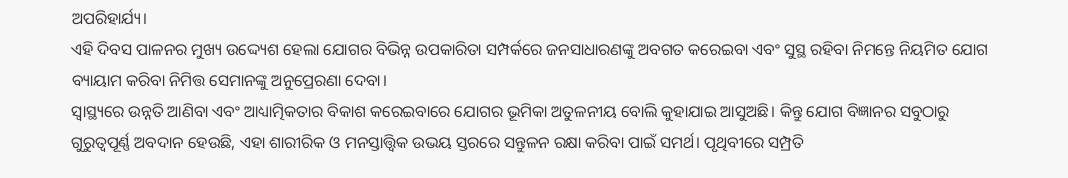ଅପରିହାର୍ଯ୍ୟ।
ଏହି ଦିବସ ପାଳନର ମୁଖ୍ୟ ଉଦ୍ଦ୍ୟେଶ ହେଲା ଯୋଗର ବିଭିନ୍ନ ଉପକାରିତା ସମ୍ପର୍କରେ ଜନସାଧାରଣଙ୍କୁ ଅବଗତ କରେଇବା ଏବଂ ସୁସ୍ଥ ରହିବା ନିମନ୍ତେ ନିୟମିତ ଯୋଗ ବ୍ୟାୟାମ କରିବା ନିମିତ୍ତ ସେମାନଙ୍କୁ ଅନୁପ୍ରେରଣା ଦେବା।
ସ୍ବାସ୍ଥ୍ୟରେ ଉନ୍ନତି ଆଣିବା ଏବଂ ଆଧ୍ୟାତ୍ମିକତାର ବିକାଶ କରେଇବାରେ ଯୋଗର ଭୂମିକା ଅତୁଳନୀୟ ବୋଲି କୁହାଯାଇ ଆସୁଅଛି। କିନ୍ତୁ ଯୋଗ ବିଜ୍ଞାନର ସବୁଠାରୁ ଗୁରୁତ୍ୱପୂର୍ଣ୍ଣ ଅବଦାନ ହେଉଛି, ଏହା ଶାରୀରିକ ଓ ମନସ୍ତାତ୍ତ୍ୱିକ ଉଭୟ ସ୍ତରରେ ସନ୍ତୁଳନ ରକ୍ଷା କରିବା ପାଇଁ ସମର୍ଥ। ପୃଥିବୀରେ ସମ୍ପ୍ରତି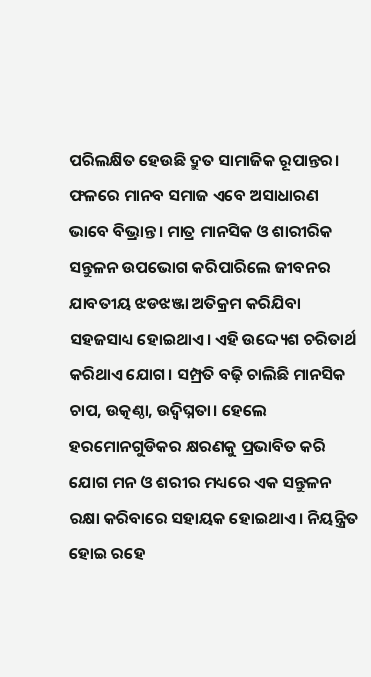ପରିଲକ୍ଷିତ ହେଉଛି ଦ୍ରୁତ ସାମାଜିକ ରୂପାନ୍ତର। ଫଳରେ ମାନବ ସମାଜ ଏବେ ଅସାଧାରଣ ଭାବେ ବିଭ୍ରାନ୍ତ। ମାତ୍ର ମାନସିକ ଓ ଶାରୀରିକ ସନ୍ତୁଳନ ଉପଭୋଗ କରିପାରିଲେ ଜୀବନର ଯାବତୀୟ ଝଡଝଞ୍ଜା ଅତିକ୍ରମ କରିଯିବା ସହଜସାଧ୍ୟ ହୋଇଥାଏ। ଏହି ଉଦ୍ଦ୍ୟେଶ ଚରିତାର୍ଥ କରିଥାଏ ଯୋଗ। ସମ୍ପ୍ରତି ବଢ଼ି ଚାଲିଛି ମାନସିକ ଚାପ, ଉତ୍କଣ୍ଠା, ଉଦ୍ବିଘ୍ନତା। ହେଲେ ହରମୋନଗୁଡିକର କ୍ଷରଣକୁ ପ୍ରଭାବିତ କରି ଯୋଗ ମନ ଓ ଶରୀର ମଧ୍ୟରେ ଏକ ସନ୍ତୁଳନ ରକ୍ଷା କରିବାରେ ସହାୟକ ହୋଇଥାଏ। ନିୟନ୍ତ୍ରିତ ହୋଇ ରହେ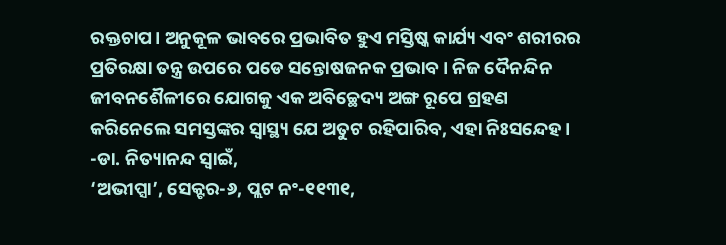ରକ୍ତଚାପ। ଅନୁକୂଳ ଭାବରେ ପ୍ରଭାବିତ ହୁଏ ମସ୍ତିଷ୍କ କାର୍ଯ୍ୟ ଏବଂ ଶରୀରର ପ୍ରତିରକ୍ଷା ତନ୍ତ୍ର ଉପରେ ପଡେ ସନ୍ତୋଷଜନକ ପ୍ରଭାବ। ନିଜ ଦୈନନ୍ଦିନ ଜୀବନଶୈଳୀରେ ଯୋଗକୁ ଏକ ଅବିଚ୍ଛେଦ୍ୟ ଅଙ୍ଗ ରୂପେ ଗ୍ରହଣ କରିନେଲେ ସମସ୍ତଙ୍କର ସ୍ବାସ୍ଥ୍ୟ ଯେ ଅତୁଟ ରହିପାରିବ, ଏହା ନିଃସନ୍ଦେହ।
-ଡା. ନିତ୍ୟାନନ୍ଦ ସ୍ବାଇଁ,
‘ଅଭୀପ୍ସା’, ସେକ୍ଟର-୬, ପ୍ଲଟ ନଂ-୧୧୩୧,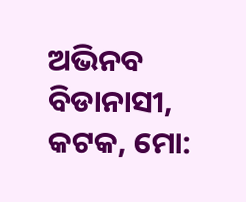ଅଭିନବ ବିଡାନାସୀ, କଟକ, ମୋ: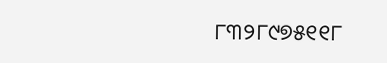୮୩୨୮୯୭୫୧୧୮